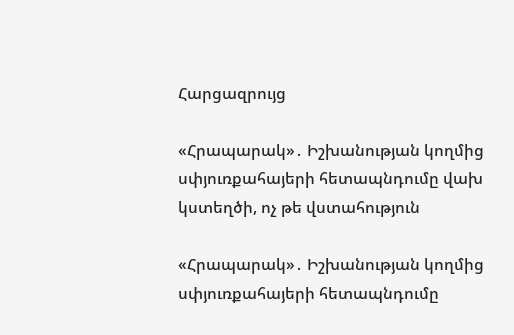Հարցազրույց

«Հրապարակ»․ Իշխանության կողմից սփյուռքահայերի հետապնդումը վախ կստեղծի, ոչ թե վստահություն

«Հրապարակ»․ Իշխանության կողմից սփյուռքահայերի հետապնդումը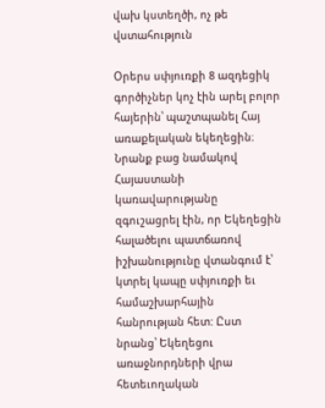վախ կստեղծի, ոչ թե վստահություն

Օրերս սփյուռքի 8 ազդեցիկ գործիչներ կոչ էին արել բոլոր հայերին՝ պաշտպանել Հայ առաքելական եկեղեցին։ Նրանք բաց նամակով Հայաստանի կառավարությանը զգուշացրել էին, որ Եկեղեցին հալածելու պատճառով իշխանությունը վտանգում է՝ կտրել կապը սփյուռքի եւ համաշխարհային հանրության հետ: Ըստ նրանց՝ Եկեղեցու առաջնորդների վրա հետեւողական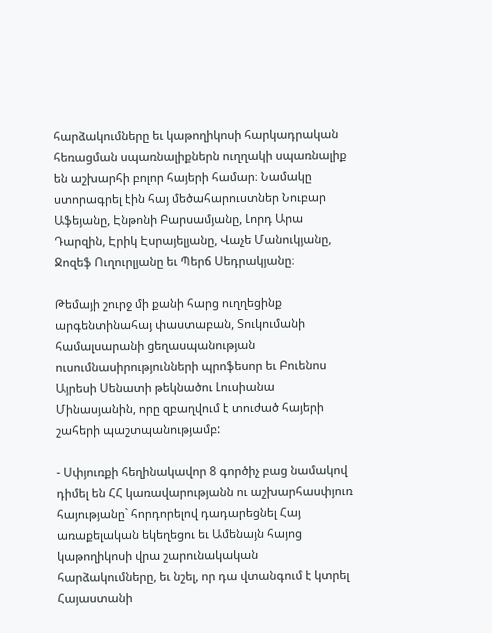հարձակումները եւ կաթողիկոսի հարկադրական հեռացման սպառնալիքներն ուղղակի սպառնալիք են աշխարհի բոլոր հայերի համար։ Նամակը ստորագրել էին հայ մեծահարուստներ Նուբար Աֆեյանը, Էնթոնի Բարսամյանը, Լորդ Արա Դարզին, Էրիկ Էսրայելյանը, Վաչե Մանուկյանը, Ջոզեֆ Ուղուրլյանը եւ Պերճ Սեդրակյանը։

Թեմայի շուրջ մի քանի հարց ուղղեցինք արգենտինահայ փաստաբան, Տուկումանի համալսարանի ցեղասպանության ուսումնասիրությունների պրոֆեսոր եւ Բուենոս Այրեսի Սենատի թեկնածու Լուսիանա Մինասյանին, որը զբաղվում է տուժած հայերի շահերի պաշտպանությամբ:

- Սփյուռքի հեղինակավոր 8 գործիչ բաց նամակով դիմել են ՀՀ կառավարությանն ու աշխարհասփյուռ հայությանը` հորդորելով դադարեցնել Հայ առաքելական եկեղեցու եւ Ամենայն հայոց կաթողիկոսի վրա շարունակական հարձակումները, եւ նշել, որ դա վտանգում է կտրել Հայաստանի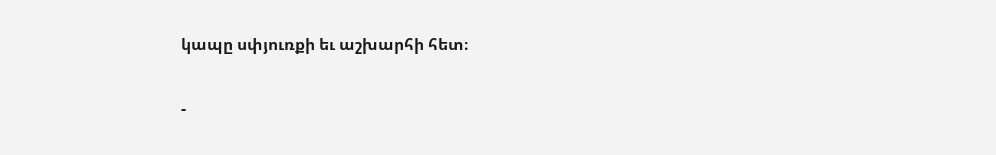կապը սփյուռքի եւ աշխարհի հետ։

-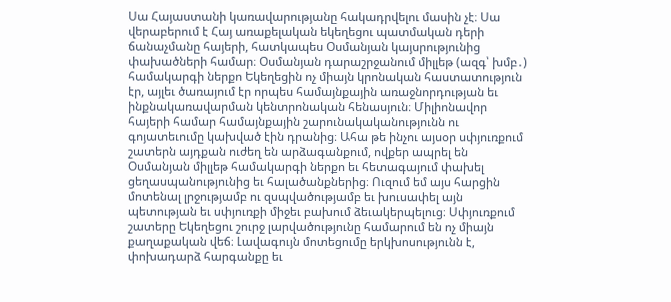Սա Հայաստանի կառավարությանը հակադրվելու մասին չէ։ Սա վերաբերում է Հայ առաքելական եկեղեցու պատմական դերի ճանաչմանը հայերի, հատկապես Օսմանյան կայսրությունից փախածների համար։ Օսմանյան դարաշրջանում միլլեթ (ազգ՝ խմբ․) համակարգի ներքո Եկեղեցին ոչ միայն կրոնական հաստատություն էր, այլեւ ծառայում էր որպես համայնքային առաջնորդության եւ ինքնակառավարման կենտրոնական հենասյուն։ Միլիոնավոր հայերի համար համայնքային շարունակականությունն ու գոյատեւումը կախված էին դրանից։ Ահա թե ինչու այսօր սփյուռքում շատերն այդքան ուժեղ են արձագանքում, ովքեր ապրել են Օսմանյան միլլեթ համակարգի ներքո եւ հետագայում փախել ցեղասպանությունից եւ հալածանքներից։ Ուզում եմ այս հարցին մոտենալ լրջությամբ ու զսպվածությամբ եւ խուսափել այն պետության եւ սփյուռքի միջեւ բախում ձեւակերպելուց։ Սփյուռքում շատերը Եկեղեցու շուրջ լարվածությունը համարում են ոչ միայն քաղաքական վեճ։ Լավագույն մոտեցումը երկխոսությունն է, փոխադարձ հարգանքը եւ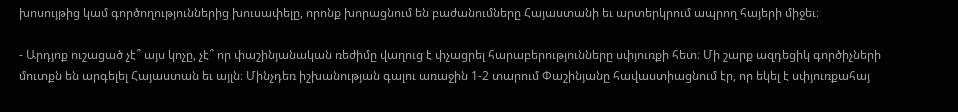խոսույթից կամ գործողություններից խուսափելը, որոնք խորացնում են բաժանումները Հայաստանի եւ արտերկրում ապրող հայերի միջեւ։

- Արդյոք ուշացած չէ՞ այս կոչը, չէ՞ որ փաշինյանական ռեժիմը վաղուց է փչացրել հարաբերությունները սփյուռքի հետ։ Մի շարք ազդեցիկ գործիչների մուտքն են արգելել Հայաստան եւ այլն։ Մինչդեռ իշխանության գալու առաջին 1-2 տարում Փաշինյանը հավաստիացնում էր, որ եկել է սփյուռքահայ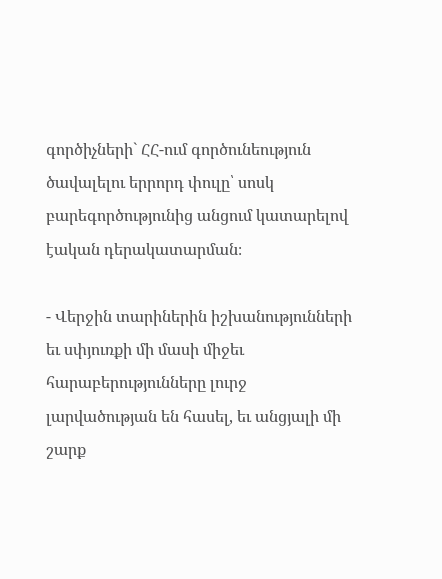գործիչների` ՀՀ-ում գործունեություն ծավալելու երրորդ փուլը՝ սոսկ բարեգործությունից անցում կատարելով էական դերակատարման։

- Վերջին տարիներին իշխանությունների եւ սփյուռքի մի մասի միջեւ հարաբերությունները լուրջ լարվածության են հասել, եւ անցյալի մի շարք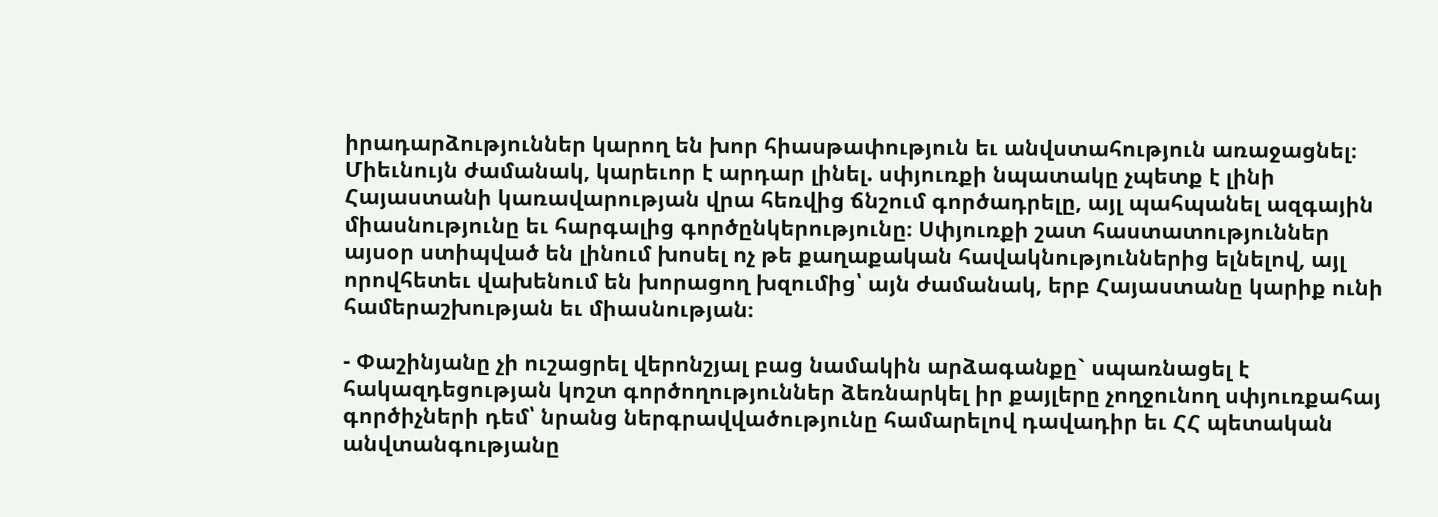իրադարձություններ կարող են խոր հիասթափություն եւ անվստահություն առաջացնել։ Միեւնույն ժամանակ, կարեւոր է արդար լինել. սփյուռքի նպատակը չպետք է լինի Հայաստանի կառավարության վրա հեռվից ճնշում գործադրելը, այլ պահպանել ազգային միասնությունը եւ հարգալից գործընկերությունը։ Սփյուռքի շատ հաստատություններ այսօր ստիպված են լինում խոսել ոչ թե քաղաքական հավակնություններից ելնելով, այլ որովհետեւ վախենում են խորացող խզումից՝ այն ժամանակ, երբ Հայաստանը կարիք ունի համերաշխության եւ միասնության։

- Փաշինյանը չի ուշացրել վերոնշյալ բաց նամակին արձագանքը` սպառնացել է հակազդեցության կոշտ գործողություններ ձեռնարկել իր քայլերը չողջունող սփյուռքահայ գործիչների դեմ՝ նրանց ներգրավվածությունը համարելով դավադիր եւ ՀՀ պետական անվտանգությանը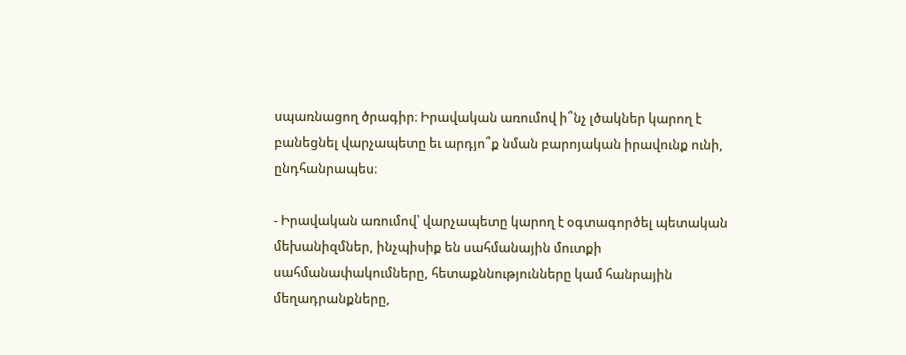սպառնացող ծրագիր։ Իրավական առումով ի՞նչ լծակներ կարող է բանեցնել վարչապետը եւ արդյո՞ք նման բարոյական իրավունք ունի, ընդհանրապես։

- Իրավական առումով՝ վարչապետը կարող է օգտագործել պետական մեխանիզմներ, ինչպիսիք են սահմանային մուտքի սահմանափակումները, հետաքննությունները կամ հանրային մեղադրանքները,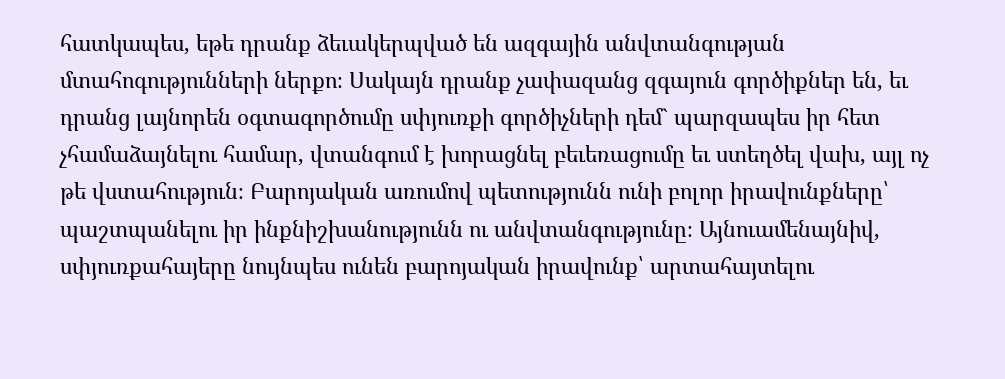հատկապես, եթե դրանք ձեւակերպված են ազգային անվտանգության մտահոգությունների ներքո։ Սակայն դրանք չափազանց զգայուն գործիքներ են, եւ դրանց լայնորեն օգտագործումը սփյուռքի գործիչների դեմ` պարզապես իր հետ չհամաձայնելու համար, վտանգում է խորացնել բեւեռացումը եւ ստեղծել վախ, այլ ոչ թե վստահություն։ Բարոյական առումով պետությունն ունի բոլոր իրավունքները՝ պաշտպանելու իր ինքնիշխանությունն ու անվտանգությունը։ Այնուամենայնիվ, սփյուռքահայերը նույնպես ունեն բարոյական իրավունք՝ արտահայտելու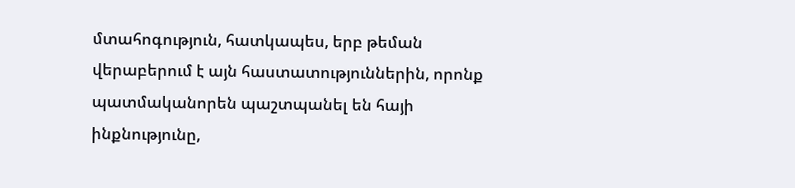մտահոգություն, հատկապես, երբ թեման վերաբերում է այն հաստատություններին, որոնք պատմականորեն պաշտպանել են հայի ինքնությունը,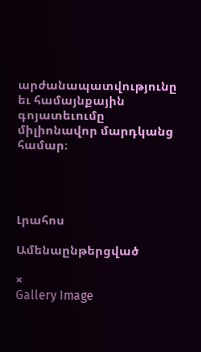արժանապատվությունը եւ համայնքային գոյատեւումը միլիոնավոր մարդկանց համար։




Լրահոս

Ամենաընթերցված

×
Gallery Image